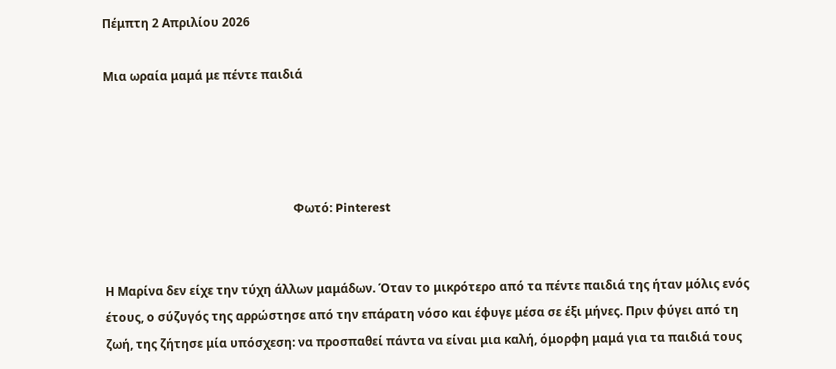Πέμπτη 2 Απριλίου 2026

Μια ωραία μαμά με πέντε παιδιά




                                                               Φωτό: Pinterest


Η Μαρίνα δεν είχε την τύχη άλλων μαμάδων. Όταν το μικρότερο από τα πέντε παιδιά της ήταν μόλις ενός έτους, ο σύζυγός της αρρώστησε από την επάρατη νόσο και έφυγε μέσα σε έξι μήνες. Πριν φύγει από τη ζωή, της ζήτησε μία υπόσχεση: να προσπαθεί πάντα να είναι μια καλή, όμορφη μαμά για τα παιδιά τους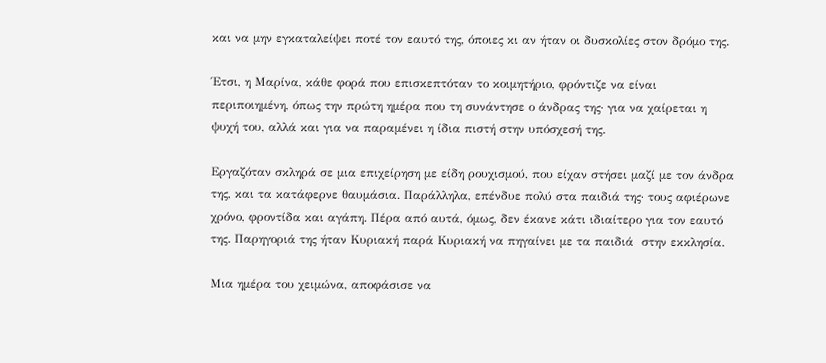και να μην εγκαταλείψει ποτέ τον εαυτό της, όποιες κι αν ήταν οι δυσκολίες στον δρόμο της.

Έτσι, η Μαρίνα, κάθε φορά που επισκεπτόταν το κοιμητήριο, φρόντιζε να είναι περιποιημένη, όπως την πρώτη ημέρα που τη συνάντησε ο άνδρας της· για να χαίρεται η ψυχή του, αλλά και για να παραμένει η ίδια πιστή στην υπόσχεσή της.

Εργαζόταν σκληρά σε μια επιχείρηση με είδη ρουχισμού, που είχαν στήσει μαζί με τον άνδρα της, και τα κατάφερνε θαυμάσια. Παράλληλα, επένδυε πολύ στα παιδιά της· τους αφιέρωνε χρόνο, φροντίδα και αγάπη. Πέρα από αυτά, όμως, δεν έκανε κάτι ιδιαίτερο για τον εαυτό της. Παρηγοριά της ήταν Κυριακή παρά Κυριακή να πηγαίνει με τα παιδιά  στην εκκλησία.

Μια ημέρα του χειμώνα, αποφάσισε να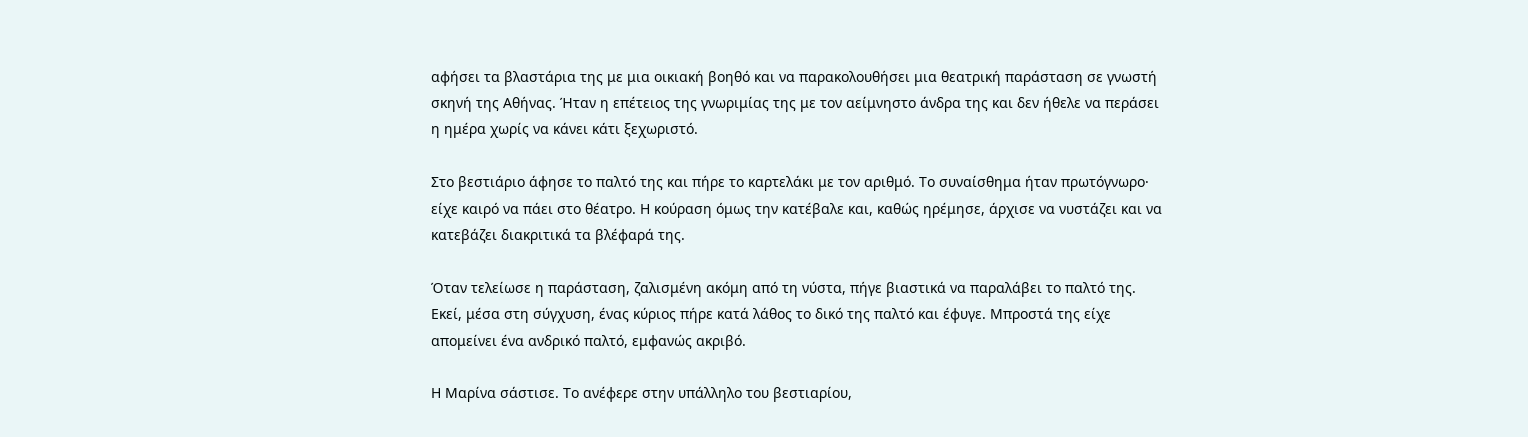αφήσει τα βλαστάρια της με μια οικιακή βοηθό και να παρακολουθήσει μια θεατρική παράσταση σε γνωστή σκηνή της Αθήνας. Ήταν η επέτειος της γνωριμίας της με τον αείμνηστο άνδρα της και δεν ήθελε να περάσει η ημέρα χωρίς να κάνει κάτι ξεχωριστό.

Στο βεστιάριο άφησε το παλτό της και πήρε το καρτελάκι με τον αριθμό. Το συναίσθημα ήταν πρωτόγνωρο· είχε καιρό να πάει στο θέατρο. Η κούραση όμως την κατέβαλε και, καθώς ηρέμησε, άρχισε να νυστάζει και να κατεβάζει διακριτικά τα βλέφαρά της.

Όταν τελείωσε η παράσταση, ζαλισμένη ακόμη από τη νύστα, πήγε βιαστικά να παραλάβει το παλτό της. Εκεί, μέσα στη σύγχυση, ένας κύριος πήρε κατά λάθος το δικό της παλτό και έφυγε. Μπροστά της είχε απομείνει ένα ανδρικό παλτό, εμφανώς ακριβό.

Η Μαρίνα σάστισε. Το ανέφερε στην υπάλληλο του βεστιαρίου,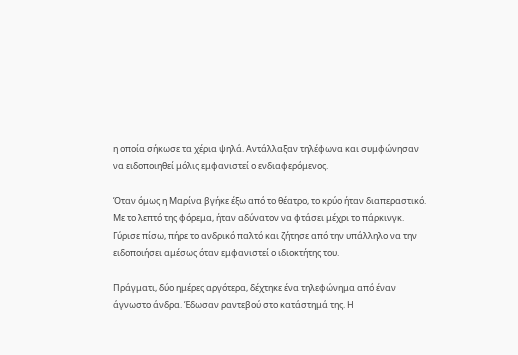η οποία σήκωσε τα χέρια ψηλά. Αντάλλαξαν τηλέφωνα και συμφώνησαν να ειδοποιηθεί μόλις εμφανιστεί ο ενδιαφερόμενος.

Όταν όμως η Μαρίνα βγήκε έξω από το θέατρο, το κρύο ήταν διαπεραστικό. Με το λεπτό της φόρεμα, ήταν αδύνατον να φτάσει μέχρι το πάρκινγκ. Γύρισε πίσω, πήρε το ανδρικό παλτό και ζήτησε από την υπάλληλο να την ειδοποιήσει αμέσως όταν εμφανιστεί ο ιδιοκτήτης του.

Πράγματι, δύο ημέρες αργότερα, δέχτηκε ένα τηλεφώνημα από έναν άγνωστο άνδρα. Έδωσαν ραντεβού στο κατάστημά της. Η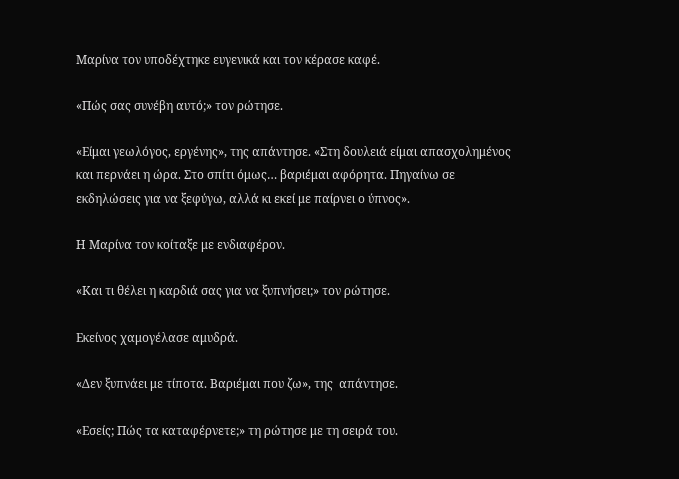Μαρίνα τον υποδέχτηκε ευγενικά και τον κέρασε καφέ.

«Πώς σας συνέβη αυτό;» τον ρώτησε.

«Είμαι γεωλόγος, εργένης», της απάντησε. «Στη δουλειά είμαι απασχολημένος και περνάει η ώρα. Στο σπίτι όμως… βαριέμαι αφόρητα. Πηγαίνω σε εκδηλώσεις για να ξεφύγω, αλλά κι εκεί με παίρνει ο ύπνος».

Η Μαρίνα τον κοίταξε με ενδιαφέρον.

«Και τι θέλει η καρδιά σας για να ξυπνήσει;» τον ρώτησε.

Εκείνος χαμογέλασε αμυδρά.

«Δεν ξυπνάει με τίποτα. Βαριέμαι που ζω», της  απάντησε.

«Εσείς; Πώς τα καταφέρνετε;» τη ρώτησε με τη σειρά του.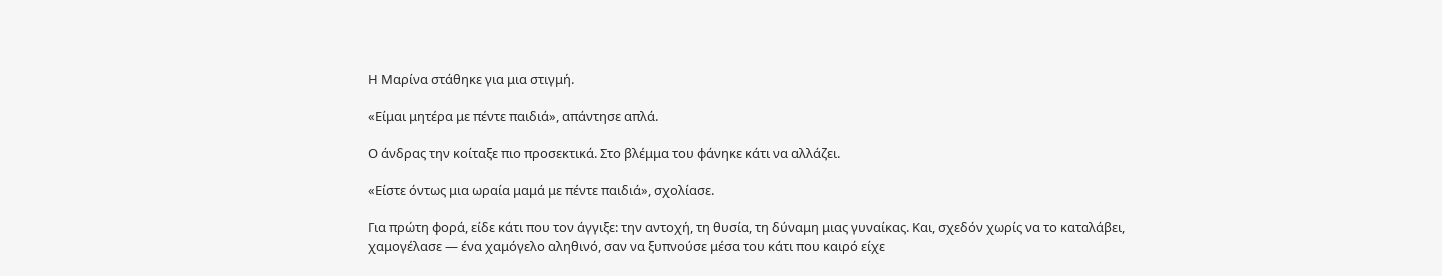Η Μαρίνα στάθηκε για μια στιγμή.

«Είμαι μητέρα με πέντε παιδιά», απάντησε απλά.

Ο άνδρας την κοίταξε πιο προσεκτικά. Στο βλέμμα του φάνηκε κάτι να αλλάζει.

«Είστε όντως μια ωραία μαμά με πέντε παιδιά», σχολίασε.

Για πρώτη φορά, είδε κάτι που τον άγγιξε: την αντοχή, τη θυσία, τη δύναμη μιας γυναίκας. Και, σχεδόν χωρίς να το καταλάβει, χαμογέλασε — ένα χαμόγελο αληθινό, σαν να ξυπνούσε μέσα του κάτι που καιρό είχε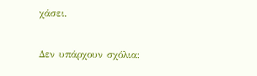χάσει.

Δεν υπάρχουν σχόλια: